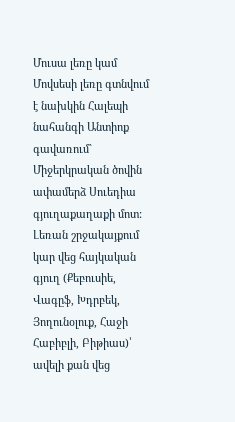Մուսա լեռը կամ Մովսեսի լեռը գտնվում է նախկին Հալեպի նահանգի Անտիոք գավառում` Միջերկրական ծովին ափամերձ Սուեդիա գյուղաքաղաքի մոտ: Լեռան շրջակայքում կար վեց հայկական գյուղ (Քեբուսիե, Վագըֆ, Խդրբեկ, Յողունօլուք, Հաջի Հաբիբլի, Բիթիաս)՝ ավելի քան վեց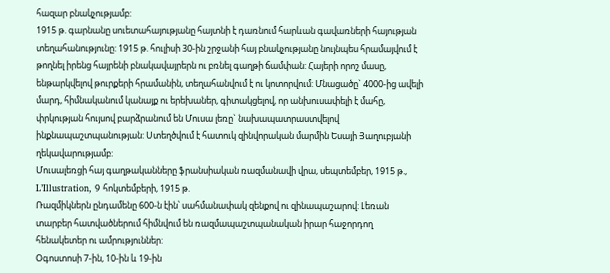հազար բնակչությամբ:
1915 թ. գարնանը սուետահայությանը հայտնի է դառնում հարևան գավառների հայության տեղահանությունը: 1915 թ. հուլիսի 30-ին շրջանի հայ բնակչությանը նույնպես հրամայվում է թողնել իրենց հայրենի բնակավայրերն ու բռնել գաղթի ճամփան: Հայերի որոշ մասը, ենթարկվելով թուրքերի հրամանին, տեղահանվում է ու կոտորվում: Մնացածը` 4000-ից ավելի մարդ, հիմնականում կանայք ու երեխաներ, գիտակցելով, որ անխուսափելի է մահը, փրկության հույսով բարձրանում են Մուսա լեռը` նախապատրաստվելով ինքնապաշտպանության: Ստեղծվում է հատուկ զինվորական մարմին Եսայի Յաղուբյանի ղեկավարությամբ:
Մուսալեռցի հայ գաղթականները ֆրանսիական ռազմանավի վրա, սեպտեմբեր, 1915 թ., L’Illustration, 9 հոկտեմբերի, 1915 թ.
Ռազմիկներն ընդամենը 600-ն էին՝ սահմանափակ զենքով ու զինապաշարով: Լեռան տարբեր հատվածներում հիմնվում են ռազմապաշտպանական իրար հաջորդող հենակետեր ու ամրություններ:
Օգոստոսի 7-ին, 10-ին և 19-ին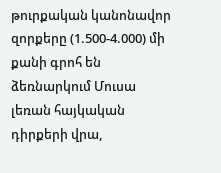թուրքական կանոնավոր զորքերը (1.500-4.000) մի քանի գրոհ են ձեռնարկում Մուսա լեռան հայկական դիրքերի վրա,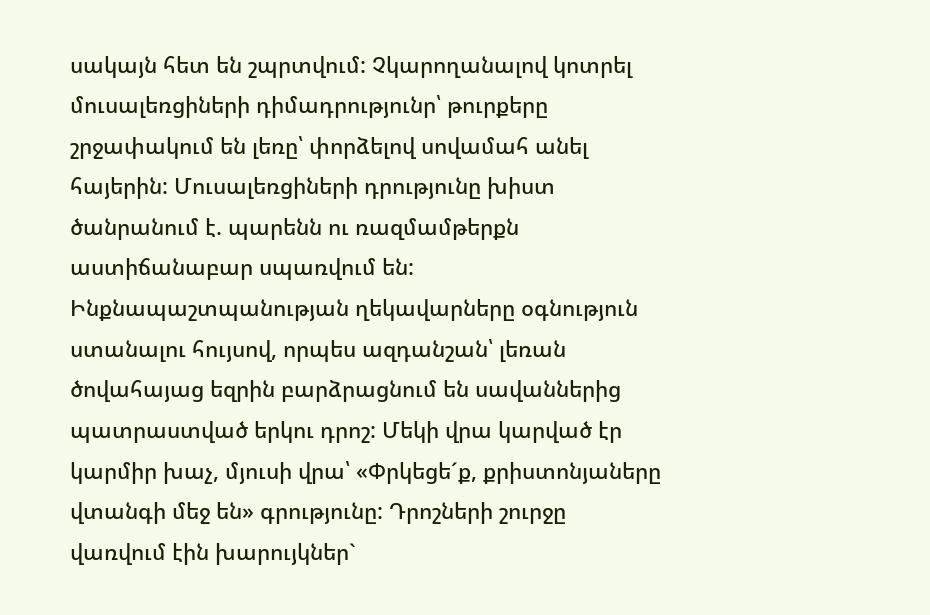սակայն հետ են շպրտվում: Չկարողանալով կոտրել մուսալեռցիների դիմադրությունր՝ թուրքերը շրջափակում են լեռը՝ փորձելով սովամահ անել հայերին: Մուսալեռցիների դրությունը խիստ ծանրանում է. պարենն ու ռազմամթերքն աստիճանաբար սպառվում են:
Ինքնապաշտպանության ղեկավարները օգնություն ստանալու հույսով, որպես ազդանշան՝ լեռան ծովահայաց եզրին բարձրացնում են սավաններից պատրաստված երկու դրոշ: Մեկի վրա կարված էր կարմիր խաչ, մյուսի վրա՝ «Փրկեցե´ք, քրիստոնյաները վտանգի մեջ են» գրությունը: Դրոշների շուրջը վառվում էին խարույկներ`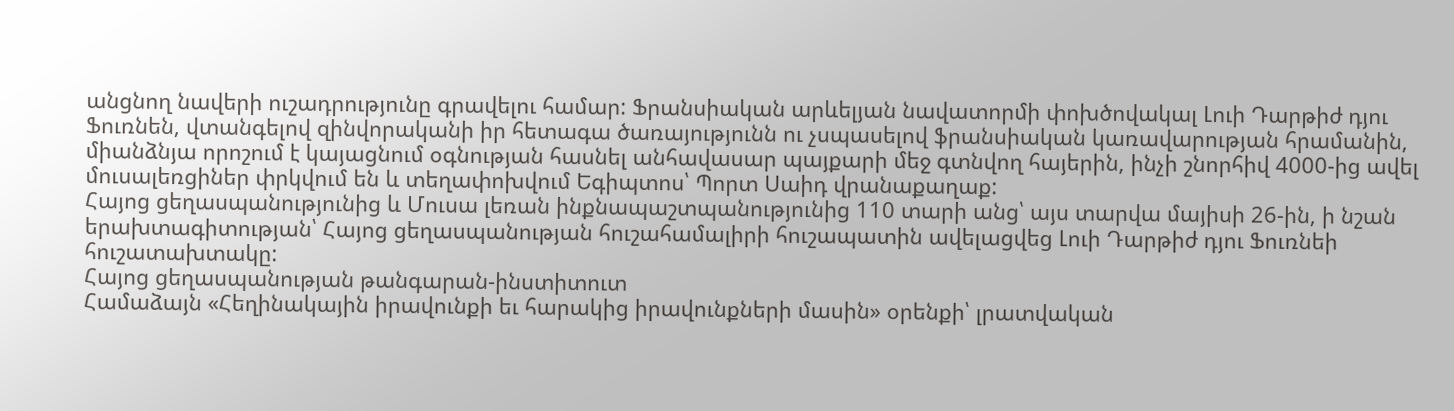անցնող նավերի ուշադրությունը գրավելու համար: Ֆրանսիական արևելյան նավատորմի փոխծովակալ Լուի Դարթիժ դյու Ֆուռնեն, վտանգելով զինվորականի իր հետագա ծառայությունն ու չսպասելով ֆրանսիական կառավարության հրամանին, միանձնյա որոշում է կայացնում օգնության հասնել անհավասար պայքարի մեջ գտնվող հայերին, ինչի շնորհիվ 4000-ից ավել մուսալեռցիներ փրկվում են և տեղափոխվում Եգիպտոս՝ Պորտ Սաիդ վրանաքաղաք:
Հայոց ցեղասպանությունից և Մուսա լեռան ինքնապաշտպանությունից 110 տարի անց՝ այս տարվա մայիսի 26-ին, ի նշան երախտագիտության՝ Հայոց ցեղասպանության հուշահամալիրի հուշապատին ավելացվեց Լուի Դարթիժ դյու Ֆուռնեի հուշատախտակը:
Հայոց ցեղասպանության թանգարան-ինստիտուտ
Համաձայն «Հեղինակային իրավունքի եւ հարակից իրավունքների մասին» օրենքի՝ լրատվական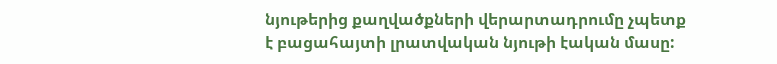նյութերից քաղվածքների վերարտադրումը չպետք է բացահայտի լրատվական նյութի էական մասը: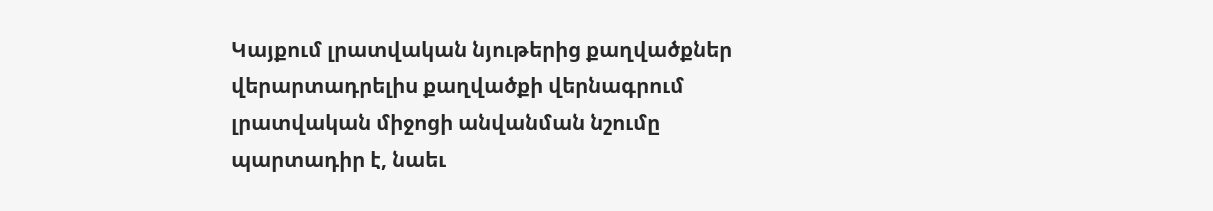Կայքում լրատվական նյութերից քաղվածքներ վերարտադրելիս քաղվածքի վերնագրում լրատվական միջոցի անվանման նշումը պարտադիր է, նաեւ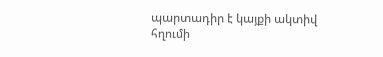պարտադիր է կայքի ակտիվ հղումի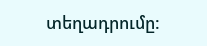տեղադրումը: